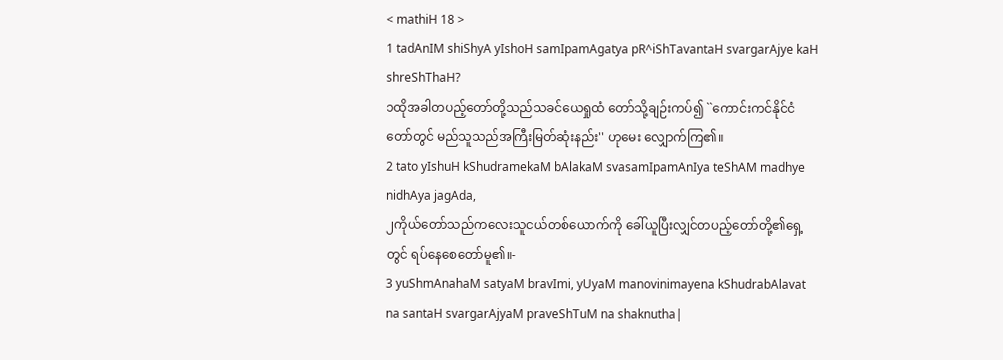< mathiH 18 >
1 tadAnIM shiShyA yIshoH samIpamAgatya pR^iShTavantaH svargarAjye kaH shreShThaH?
၁ထိုအခါတပည့်တော်တို့သည်သခင်ယေရှုထံ တော်သို့ချဉ်းကပ်၍ ``ကောင်းကင်နိုင်ငံတော်တွင် မည်သူသည်အကြီးမြတ်ဆုံးနည်း'' ဟုမေး လျှောက်ကြ၏။
2 tato yIshuH kShudramekaM bAlakaM svasamIpamAnIya teShAM madhye nidhAya jagAda,
၂ကိုယ်တော်သည်ကလေးသူငယ်တစ်ယောက်ကို ခေါ်ယူပြီးလျှင်တပည့်တော်တို့၏ရှေ့တွင် ရပ်နေစေတော်မူ၏။-
3 yuShmAnahaM satyaM bravImi, yUyaM manovinimayena kShudrabAlavat na santaH svargarAjyaM praveShTuM na shaknutha|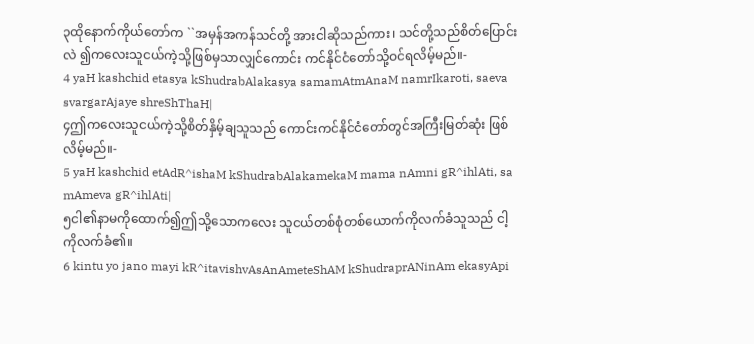၃ထိုနောက်ကိုယ်တော်က ``အမှန်အကန်သင်တို့ အားငါဆိုသည်ကား၊ သင်တို့သည်စိတ်ပြောင်းလဲ ၍ကလေးသူငယ်ကဲ့သို့ဖြစ်မှသာလျှင်ကောင်း ကင်နိုင်ငံတော်သို့ဝင်ရလိမ့်မည်။-
4 yaH kashchid etasya kShudrabAlakasya samamAtmAnaM namrIkaroti, saeva svargarAjaye shreShThaH|
၄ဤကလေးသူငယ်ကဲ့သို့စိတ်နှိမ့်ချသူသည် ကောင်းကင်နိုင်ငံတော်တွင်အကြီးမြတ်ဆုံး ဖြစ်လိမ့်မည်။-
5 yaH kashchid etAdR^ishaM kShudrabAlakamekaM mama nAmni gR^ihlAti, sa mAmeva gR^ihlAti|
၅ငါ၏နာမကိုထောက်၍ဤသို့သောကလေး သူငယ်တစ်စုံတစ်ယောက်ကိုလက်ခံသူသည် ငါ့ကိုလက်ခံ၏။
6 kintu yo jano mayi kR^itavishvAsAnAmeteShAM kShudraprANinAm ekasyApi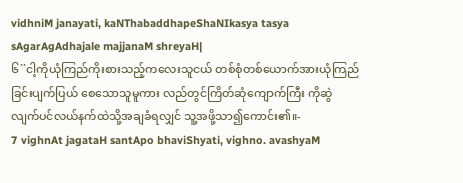vidhniM janayati, kaNThabaddhapeShaNIkasya tasya sAgarAgAdhajale majjanaM shreyaH|
၆``ငါ့ကိုယုံကြည်ကိုးစားသည့်ကလေးသူငယ် တစ်စုံတစ်ယောက်အားယုံကြည်ခြင်းပျက်ပြယ် စေသောသူမူကား လည်တွင်ကြိတ်ဆုံကျောက်ကြီး ကိုဆွဲလျက်ပင်လယ်နက်ထဲသို့အချခံရလျှင် သူ့အဖို့သာ၍ကောင်း၏။-
7 vighnAt jagataH santApo bhaviShyati, vighno. avashyaM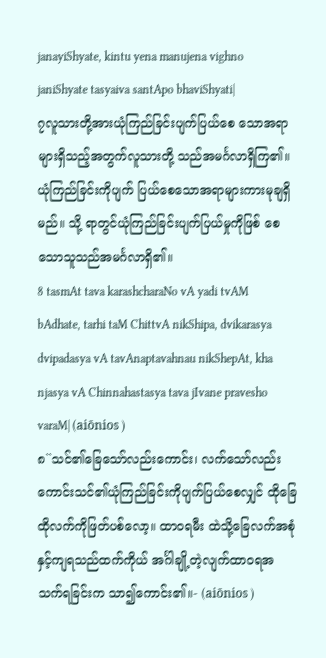janayiShyate, kintu yena manujena vighno janiShyate tasyaiva santApo bhaviShyati|
၇လူသားတို့အားယုံကြည်ခြင်းပျက်ပြယ်စေ သောအရာများရှိသည့်အတွက်လူသားတို့ သည်အမင်္ဂလာရှိကြ၏။ ယုံကြည်ခြင်းကိုပျက် ပြယ်စေသောအရာများကားမုချရှိမည်။ သို့ ရာတွင်ယုံကြည်ခြင်းပျက်ပြယ်မှုကိုဖြစ် စေသောသူသည်အမင်္ဂလာရှိ၏။
8 tasmAt tava karashcharaNo vA yadi tvAM bAdhate, tarhi taM ChittvA nikShipa, dvikarasya dvipadasya vA tavAnaptavahnau nikShepAt, kha njasya vA Chinnahastasya tava jIvane pravesho varaM| (aiōnios )
၈``သင်၏ခြေသော်လည်းကောင်း၊ လက်သော်လည်း ကောင်းသင်၏ယုံကြည်ခြင်းကိုပျက်ပြယ်စေလျှင် ထိုခြေထိုလက်ကိုဖြတ်ပစ်လော့။ ထာဝရမီး ထဲသို့ခြေလက်အစုံနှင့်ကျရသည်ထက်ကိုယ် အင်္ဂါချို့တဲ့လျက်ထာဝရအသက်ရခြင်းက သာ၍ကောင်း၏။- (aiōnios )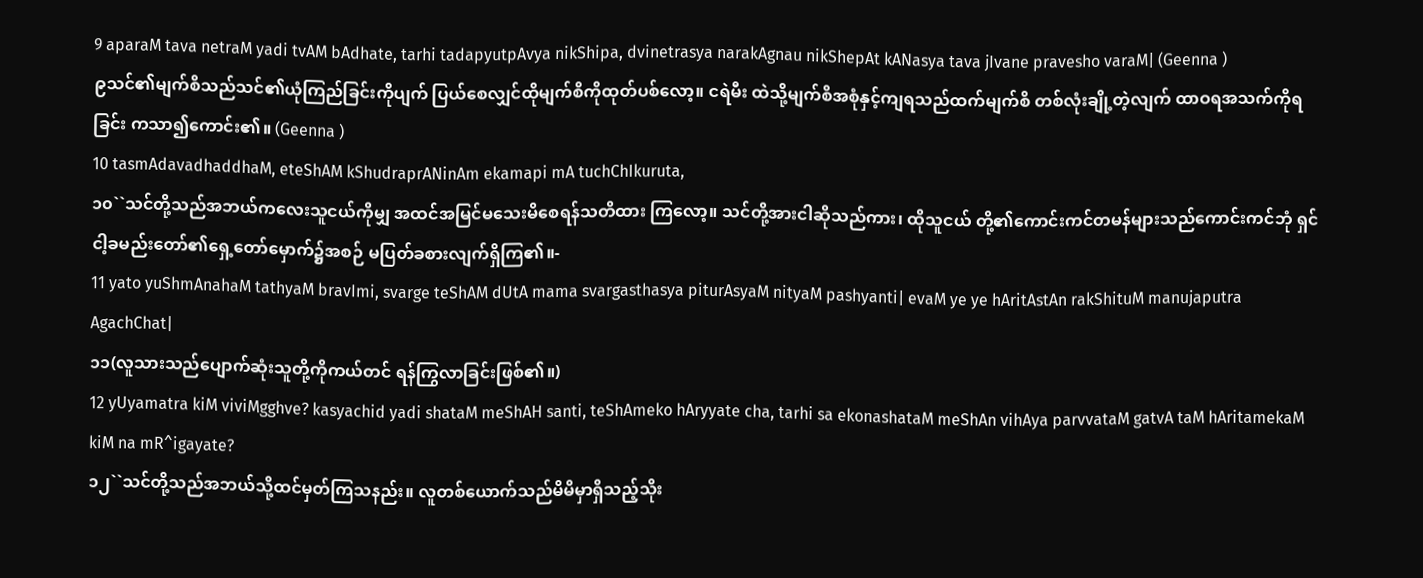9 aparaM tava netraM yadi tvAM bAdhate, tarhi tadapyutpAvya nikShipa, dvinetrasya narakAgnau nikShepAt kANasya tava jIvane pravesho varaM| (Geenna )
၉သင်၏မျက်စိသည်သင်၏ယုံကြည်ခြင်းကိုပျက် ပြယ်စေလျှင်ထိုမျက်စိကိုထုတ်ပစ်လော့။ ငရဲမီး ထဲသို့မျက်စိအစုံနှင့်ကျရသည်ထက်မျက်စိ တစ်လုံးချို့တဲ့လျက် ထာဝရအသက်ကိုရခြင်း ကသာ၍ကောင်း၏။ (Geenna )
10 tasmAdavadhaddhaM, eteShAM kShudraprANinAm ekamapi mA tuchChIkuruta,
၁၀``သင်တို့သည်အဘယ်ကလေးသူငယ်ကိုမျှ အထင်အမြင်မသေးမိစေရန်သတိထား ကြလော့။ သင်တို့အားငါဆိုသည်ကား၊ ထိုသူငယ် တို့၏ကောင်းကင်တမန်များသည်ကောင်းကင်ဘုံ ရှင်ငါ့ခမည်းတော်၏ရှေ့တော်မှောက်၌အစဉ် မပြတ်ခစားလျက်ရှိကြ၏။-
11 yato yuShmAnahaM tathyaM bravImi, svarge teShAM dUtA mama svargasthasya piturAsyaM nityaM pashyanti| evaM ye ye hAritAstAn rakShituM manujaputra AgachChat|
၁၁(လူသားသည်ပျောက်ဆုံးသူတို့ကိုကယ်တင် ရန်ကြွလာခြင်းဖြစ်၏။)
12 yUyamatra kiM viviMgghve? kasyachid yadi shataM meShAH santi, teShAmeko hAryyate cha, tarhi sa ekonashataM meShAn vihAya parvvataM gatvA taM hAritamekaM kiM na mR^igayate?
၁၂``သင်တို့သည်အဘယ်သို့ထင်မှတ်ကြသနည်း။ လူတစ်ယောက်သည်မိမိမှာရှိသည့်သိုး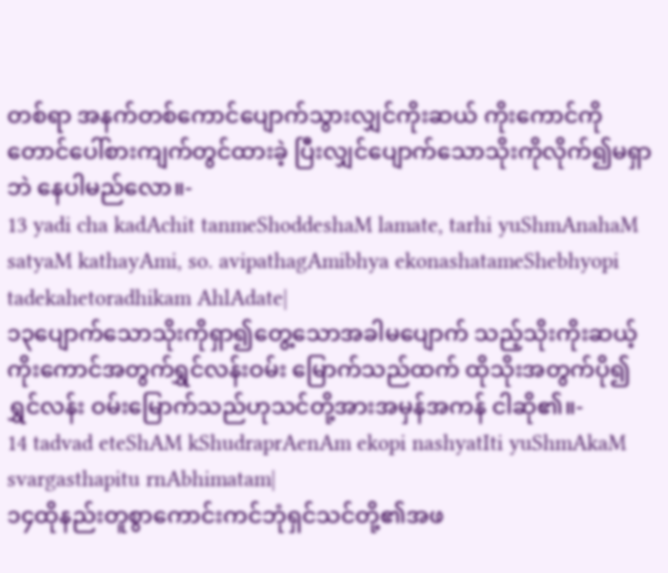တစ်ရာ အနက်တစ်ကောင်ပျောက်သွားလျှင်ကိုးဆယ် ကိုးကောင်ကိုတောင်ပေါ်စားကျက်တွင်ထားခဲ့ ပြီးလျှင်ပျောက်သောသိုးကိုလိုက်၍မရှာဘဲ နေပါမည်လော။-
13 yadi cha kadAchit tanmeShoddeshaM lamate, tarhi yuShmAnahaM satyaM kathayAmi, so. avipathagAmibhya ekonashatameShebhyopi tadekahetoradhikam AhlAdate|
၁၃ပျောက်သောသိုးကိုရှာ၍တွေ့သောအခါမပျောက် သည့်သိုးကိုးဆယ့်ကိုးကောင်အတွက်ရွှင်လန်းဝမ်း မြောက်သည်ထက် ထိုသိုးအတွက်ပို၍ရွှင်လန်း ဝမ်းမြောက်သည်ဟုသင်တို့အားအမှန်အကန် ငါဆို၏။-
14 tadvad eteShAM kShudraprAenAm ekopi nashyatIti yuShmAkaM svargasthapitu rnAbhimatam|
၁၄ထိုနည်းတူစွာကောင်းကင်ဘုံရှင်သင်တို့၏အဖ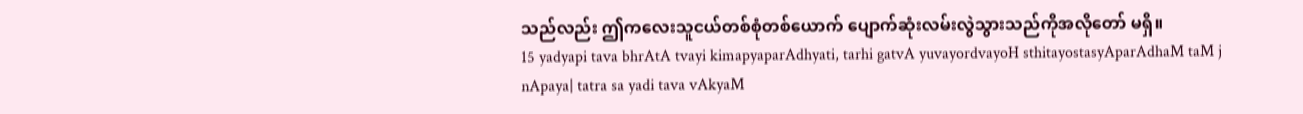သည်လည်း ဤကလေးသူငယ်တစ်စုံတစ်ယောက် ပျောက်ဆုံးလမ်းလွဲသွားသည်ကိုအလိုတော် မရှိ။
15 yadyapi tava bhrAtA tvayi kimapyaparAdhyati, tarhi gatvA yuvayordvayoH sthitayostasyAparAdhaM taM j nApaya| tatra sa yadi tava vAkyaM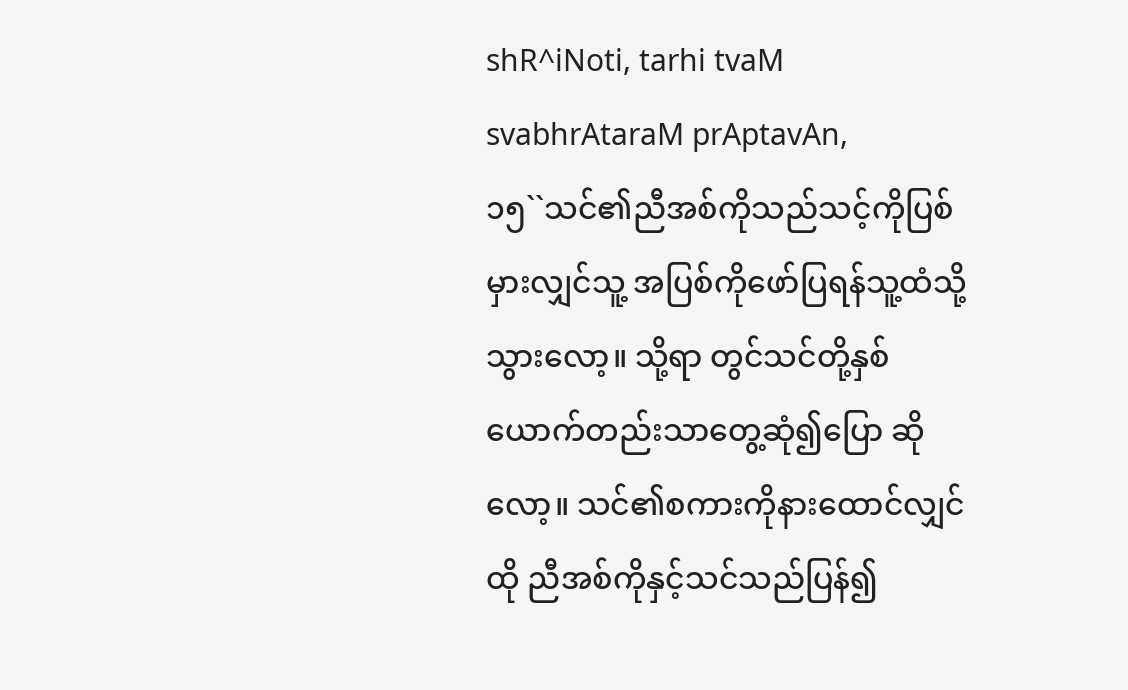shR^iNoti, tarhi tvaM svabhrAtaraM prAptavAn,
၁၅``သင်၏ညီအစ်ကိုသည်သင့်ကိုပြစ်မှားလျှင်သူ့ အပြစ်ကိုဖော်ပြရန်သူ့ထံသို့သွားလော့။ သို့ရာ တွင်သင်တို့နှစ်ယောက်တည်းသာတွေ့ဆုံ၍ပြော ဆိုလော့။ သင်၏စကားကိုနားထောင်လျှင်ထို ညီအစ်ကိုနှင့်သင်သည်ပြန်၍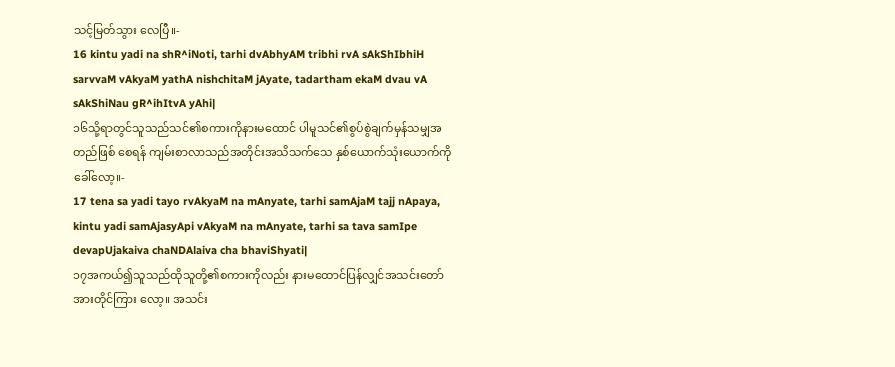သင့်မြတ်သွား လေပြီ။-
16 kintu yadi na shR^iNoti, tarhi dvAbhyAM tribhi rvA sAkShIbhiH sarvvaM vAkyaM yathA nishchitaM jAyate, tadartham ekaM dvau vA sAkShiNau gR^ihItvA yAhi|
၁၆သို့ရာတွင်သူသည်သင်၏စကားကိုနားမထောင် ပါမူသင်၏စွပ်စွဲချက်မှန်သမျှအတည်ဖြစ် စေရန် ကျမ်းစာလာသည်အတိုင်းအသိသက်သေ နှစ်ယောက်သုံးယောက်ကိုခေါ်လော့။-
17 tena sa yadi tayo rvAkyaM na mAnyate, tarhi samAjaM tajj nApaya, kintu yadi samAjasyApi vAkyaM na mAnyate, tarhi sa tava samIpe devapUjakaiva chaNDAlaiva cha bhaviShyati|
၁၇အကယ်၍သူသည်ထိုသူတို့၏စကားကိုလည်း နားမထောင်ပြန်လျှင်အသင်းတော်အားတိုင်ကြား လော့။ အသင်း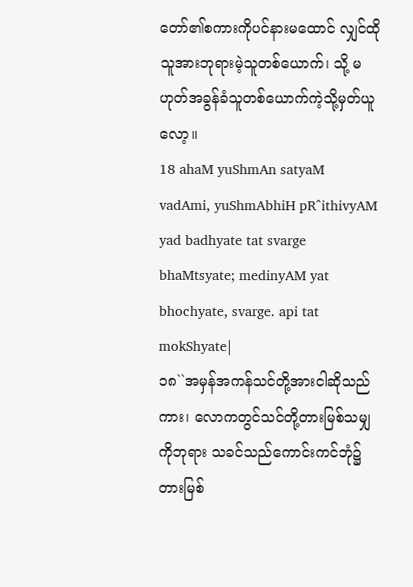တော်၏စကားကိုပင်နားမထောင် လျှင်ထိုသူအားဘုရားမဲ့သူတစ်ယောက်၊ သို့ မဟုတ်အခွန်ခံသူတစ်ယောက်ကဲ့သို့မှတ်ယူ လော့။
18 ahaM yuShmAn satyaM vadAmi, yuShmAbhiH pR^ithivyAM yad badhyate tat svarge bhaMtsyate; medinyAM yat bhochyate, svarge. api tat mokShyate|
၁၈``အမှန်အကန်သင်တို့အားငါဆိုသည်ကား၊ လောကတွင်သင်တို့တားမြစ်သမျှကိုဘုရား သခင်သည်ကောင်းကင်ဘုံ၌တားမြစ်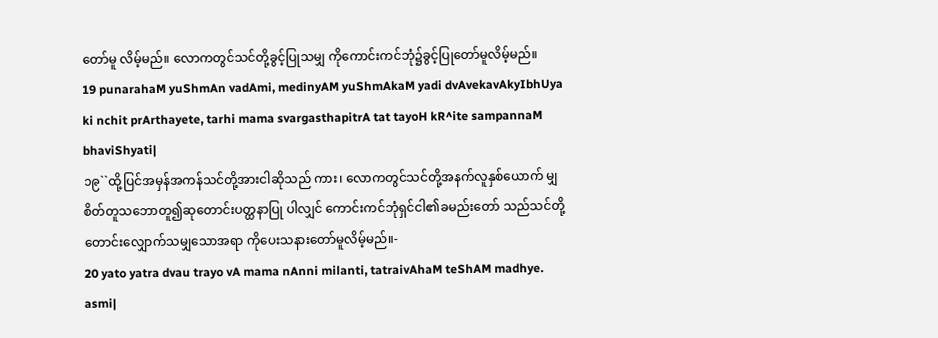တော်မူ လိမ့်မည်။ လောကတွင်သင်တို့ခွင့်ပြုသမျှ ကိုကောင်းကင်ဘုံ၌ခွင့်ပြုတော်မူလိမ့်မည်။
19 punarahaM yuShmAn vadAmi, medinyAM yuShmAkaM yadi dvAvekavAkyIbhUya ki nchit prArthayete, tarhi mama svargasthapitrA tat tayoH kR^ite sampannaM bhaviShyati|
၁၉``ထို့ပြင်အမှန်အကန်သင်တို့အားငါဆိုသည် ကား၊ လောကတွင်သင်တို့အနက်လူနှစ်ယောက် မျှစိတ်တူသဘောတူ၍ဆုတောင်းပတ္ထနာပြု ပါလျှင် ကောင်းကင်ဘုံရှင်ငါ၏ခမည်းတော် သည်သင်တို့တောင်းလျှောက်သမျှသောအရာ ကိုပေးသနားတော်မူလိမ့်မည်။-
20 yato yatra dvau trayo vA mama nAnni milanti, tatraivAhaM teShAM madhye. asmi|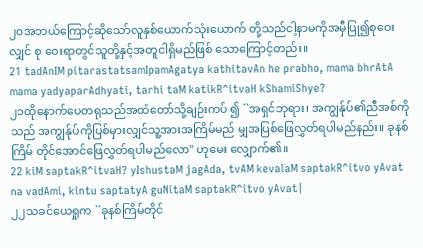၂၀အဘယ်ကြောင့်ဆိုသော်လူနှစ်ယောက်သုံးယောက် တို့သည်ငါ့နာမကိုအမှီပြု၍စုဝေးလျှင် စု ဝေးရာတွင်သူတို့နှင့်အတူငါရှိမည်ဖြစ် သောကြောင့်တည်း။
21 tadAnIM pitarastatsamIpamAgatya kathitavAn he prabho, mama bhrAtA mama yadyaparAdhyati, tarhi taM katikR^itvaH kShamiShye?
၂၁ထိုနောက်ပေတရုသည်အထံတော်သို့ချဉ်းကပ် ၍ ``အရှင်ဘုရား၊ အကျွန်ုပ်၏ညီအစ်ကိုသည် အကျွန်ုပ်ကိုပြစ်မှားလျှင်သူ့အားအကြိမ်မည် မျှအပြစ်ဖြေလွှတ်ရပါမည်နည်း။ ခုနစ်ကြိမ် တိုင်အောင်ဖြေလွှတ်ရပါမည်လော'' ဟုမေး လျှောက်၏။
22 kiM saptakR^itvaH? yIshustaM jagAda, tvAM kevalaM saptakR^itvo yAvat na vadAmi, kintu saptatyA guNitaM saptakR^itvo yAvat|
၂၂သခင်ယေရှုက ``ခုနစ်ကြိမ်တိုင်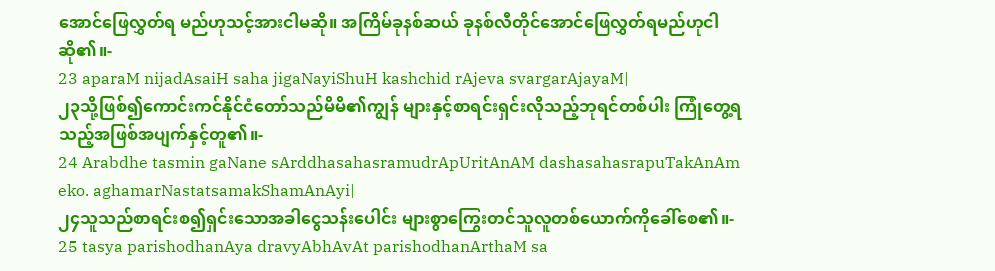အောင်ဖြေလွှတ်ရ မည်ဟုသင့်အားငါမဆို။ အကြိမ်ခုနစ်ဆယ် ခုနစ်လီတိုင်အောင်ဖြေလွှတ်ရမည်ဟုငါဆို၏။-
23 aparaM nijadAsaiH saha jigaNayiShuH kashchid rAjeva svargarAjayaM|
၂၃သို့ဖြစ်၍ကောင်းကင်နိုင်ငံတော်သည်မိမိ၏ကျွန် များနှင့်စာရင်းရှင်းလိုသည့်ဘုရင်တစ်ပါး ကြုံတွေ့ရသည့်အဖြစ်အပျက်နှင့်တူ၏။-
24 Arabdhe tasmin gaNane sArddhasahasramudrApUritAnAM dashasahasrapuTakAnAm eko. aghamarNastatsamakShamAnAyi|
၂၄သူသည်စာရင်းစ၍ရှင်းသောအခါငွေသန်းပေါင်း များစွာကြွေးတင်သူလူတစ်ယောက်ကိုခေါ်စေ၏။-
25 tasya parishodhanAya dravyAbhAvAt parishodhanArthaM sa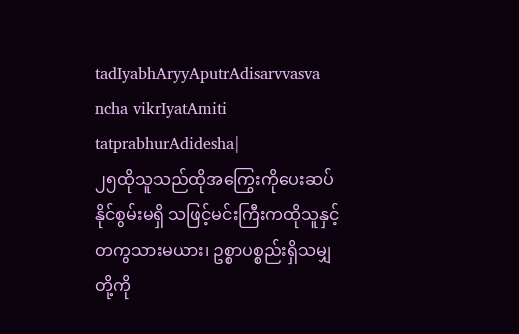tadIyabhAryyAputrAdisarvvasva ncha vikrIyatAmiti tatprabhurAdidesha|
၂၅ထိုသူသည်ထိုအကြွေးကိုပေးဆပ်နိုင်စွမ်းမရှိ သဖြင့်မင်းကြီးကထိုသူနှင့်တကွသားမယား၊ ဥစ္စာပစ္စည်းရှိသမျှတို့ကို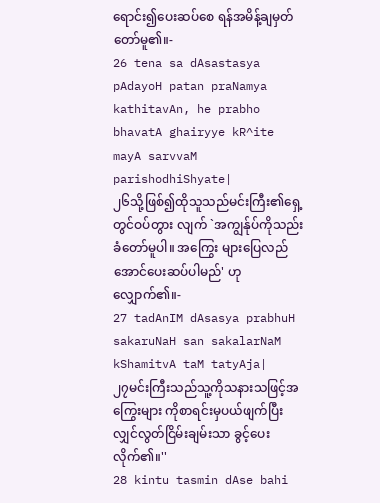ရောင်း၍ပေးဆပ်စေ ရန်အမိန့်ချမှတ်တော်မူ၏။-
26 tena sa dAsastasya pAdayoH patan praNamya kathitavAn, he prabho bhavatA ghairyye kR^ite mayA sarvvaM parishodhiShyate|
၂၆သို့ဖြစ်၍ထိုသူသည်မင်းကြီး၏ရှေ့တွင်ဝပ်တွား လျက် `အကျွန်ုပ်ကိုသည်းခံတော်မူပါ။ အကြွေး များပြေလည်အောင်ပေးဆပ်ပါမည်' ဟုလျှောက်၏။-
27 tadAnIM dAsasya prabhuH sakaruNaH san sakalarNaM kShamitvA taM tatyAja|
၂၇မင်းကြီးသည်သူ့ကိုသနားသဖြင့်အကြွေးများ ကိုစာရင်းမှပယ်ဖျက်ပြီးလျှင်လွတ်ငြိမ်းချမ်းသာ ခွင့်ပေးလိုက်၏။''
28 kintu tasmin dAse bahi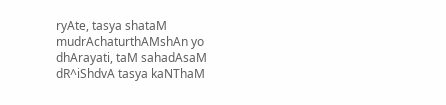ryAte, tasya shataM mudrAchaturthAMshAn yo dhArayati, taM sahadAsaM dR^iShdvA tasya kaNThaM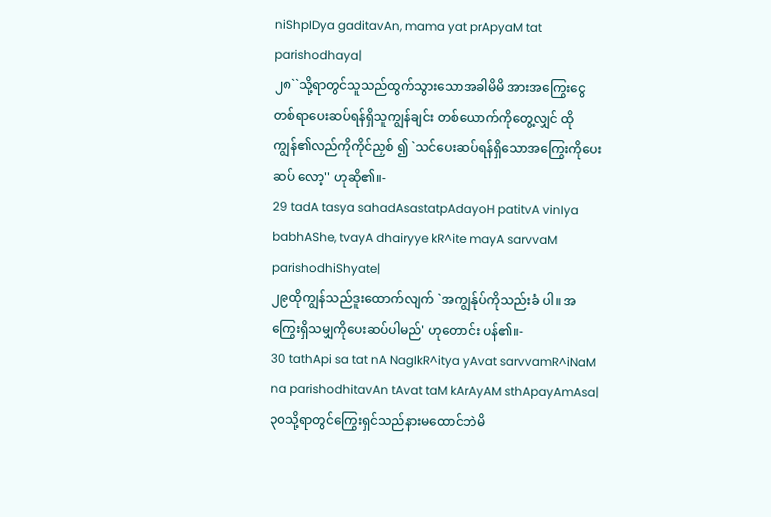niShpIDya gaditavAn, mama yat prApyaM tat parishodhaya|
၂၈``သို့ရာတွင်သူသည်ထွက်သွားသောအခါမိမိ အားအကြွေးငွေတစ်ရာပေးဆပ်ရန်ရှိသူကျွန်ချင်း တစ်ယောက်ကိုတွေ့လျှင် ထိုကျွန်၏လည်ကိုကိုင်ညှစ် ၍ `သင်ပေးဆပ်ရန်ရှိသောအကြွေးကိုပေးဆပ် လော့'' ဟုဆို၏။-
29 tadA tasya sahadAsastatpAdayoH patitvA vinIya babhAShe, tvayA dhairyye kR^ite mayA sarvvaM parishodhiShyate|
၂၉ထိုကျွန်သည်ဒူးထောက်လျက် `အကျွန်ုပ်ကိုသည်းခံ ပါ။ အကြွေးရှိသမျှကိုပေးဆပ်ပါမည်' ဟုတောင်း ပန်၏။-
30 tathApi sa tat nA NagIkR^itya yAvat sarvvamR^iNaM na parishodhitavAn tAvat taM kArAyAM sthApayAmAsa|
၃၀သို့ရာတွင်ကြွေးရှင်သည်နားမထောင်ဘဲမိ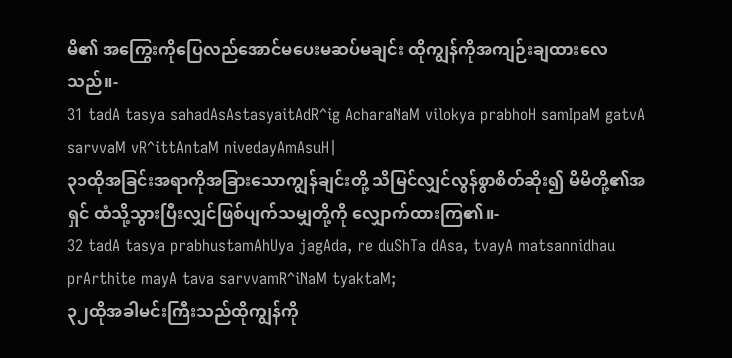မိ၏ အကြွေးကိုပြေလည်အောင်မပေးမဆပ်မချင်း ထိုကျွန်ကိုအကျဉ်းချထားလေသည်။-
31 tadA tasya sahadAsAstasyaitAdR^ig AcharaNaM vilokya prabhoH samIpaM gatvA sarvvaM vR^ittAntaM nivedayAmAsuH|
၃၁ထိုအခြင်းအရာကိုအခြားသောကျွန်ချင်းတို့ သိမြင်လျှင်လွန်စွာစိတ်ဆိုး၍ မိမိတို့၏အရှင် ထံသို့သွားပြီးလျှင်ဖြစ်ပျက်သမျှတို့ကို လျှောက်ထားကြ၏။-
32 tadA tasya prabhustamAhUya jagAda, re duShTa dAsa, tvayA matsannidhau prArthite mayA tava sarvvamR^iNaM tyaktaM;
၃၂ထိုအခါမင်းကြီးသည်ထိုကျွန်ကို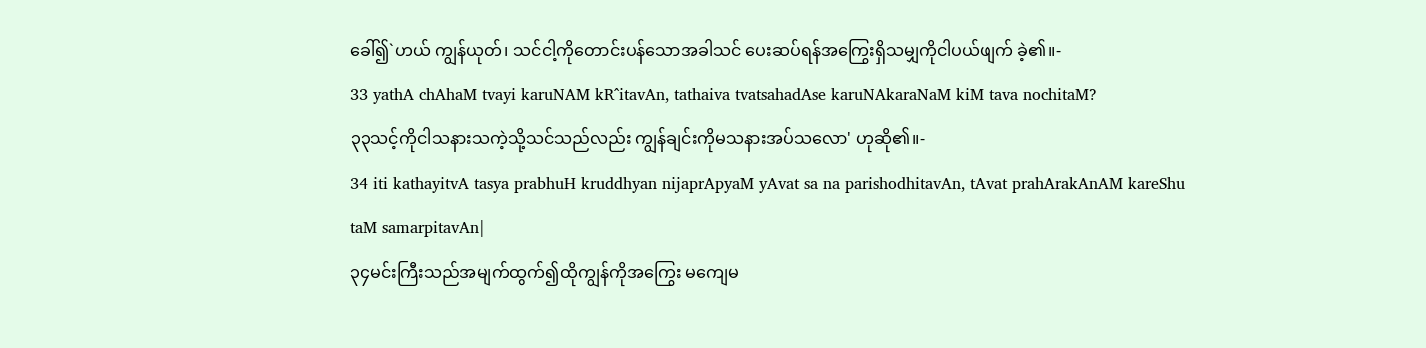ခေါ်၍`ဟယ် ကျွန်ယုတ်၊ သင်ငါ့ကိုတောင်းပန်သောအခါသင် ပေးဆပ်ရန်အကြွေးရှိသမျှကိုငါပယ်ဖျက် ခဲ့၏။-
33 yathA chAhaM tvayi karuNAM kR^itavAn, tathaiva tvatsahadAse karuNAkaraNaM kiM tava nochitaM?
၃၃သင့်ကိုငါသနားသကဲ့သို့သင်သည်လည်း ကျွန်ချင်းကိုမသနားအပ်သလော' ဟုဆို၏။-
34 iti kathayitvA tasya prabhuH kruddhyan nijaprApyaM yAvat sa na parishodhitavAn, tAvat prahArakAnAM kareShu taM samarpitavAn|
၃၄မင်းကြီးသည်အမျက်ထွက်၍ထိုကျွန်ကိုအကြွေး မကျေမ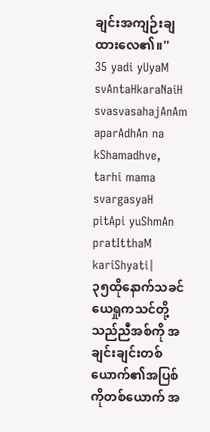ချင်းအကျဉ်းချထားလေ၏။''
35 yadi yUyaM svAntaHkaraNaiH svasvasahajAnAm aparAdhAn na kShamadhve, tarhi mama svargasyaH pitApi yuShmAn pratItthaM kariShyati|
၃၅ထိုနောက်သခင်ယေရှုကသင်တို့သည်ညီအစ်ကို အချင်းချင်းတစ်ယောက်၏အပြစ်ကိုတစ်ယောက် အ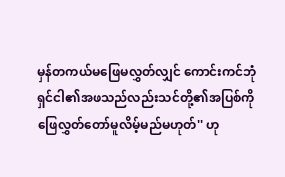မှန်တကယ်မဖြေမလွှတ်လျှင် ကောင်းကင်ဘုံ ရှင်ငါ၏အဖသည်လည်းသင်တို့၏အပြစ်ကို ဖြေလွှတ်တော်မူလိမ့်မည်မဟုတ်'' ဟု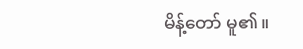မိန့်တော် မူ၏။